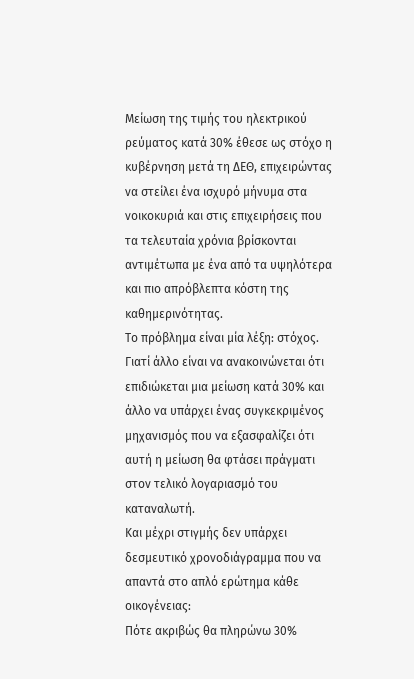Μείωση της τιμής του ηλεκτρικού ρεύματος κατά 30% έθεσε ως στόχο η κυβέρνηση μετά τη ΔΕΘ, επιχειρώντας να στείλει ένα ισχυρό μήνυμα στα νοικοκυριά και στις επιχειρήσεις που τα τελευταία χρόνια βρίσκονται αντιμέτωπα με ένα από τα υψηλότερα και πιο απρόβλεπτα κόστη της καθημερινότητας.
Το πρόβλημα είναι μία λέξη: στόχος.
Γιατί άλλο είναι να ανακοινώνεται ότι επιδιώκεται μια μείωση κατά 30% και άλλο να υπάρχει ένας συγκεκριμένος μηχανισμός που να εξασφαλίζει ότι αυτή η μείωση θα φτάσει πράγματι στον τελικό λογαριασμό του καταναλωτή.
Και μέχρι στιγμής δεν υπάρχει δεσμευτικό χρονοδιάγραμμα που να απαντά στο απλό ερώτημα κάθε οικογένειας:
Πότε ακριβώς θα πληρώνω 30%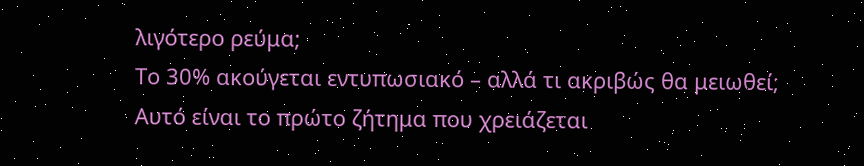λιγότερο ρεύμα;
Το 30% ακούγεται εντυπωσιακό – αλλά τι ακριβώς θα μειωθεί;
Αυτό είναι το πρώτο ζήτημα που χρειάζεται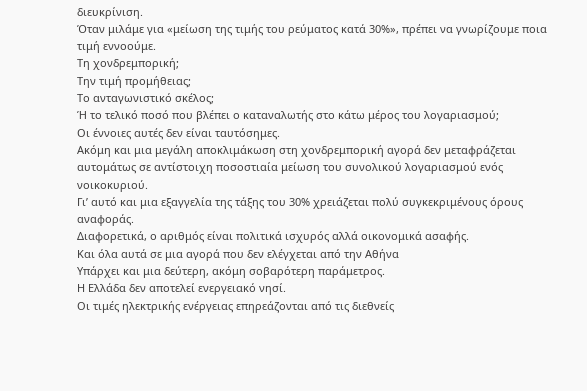διευκρίνιση.
Όταν μιλάμε για «μείωση της τιμής του ρεύματος κατά 30%», πρέπει να γνωρίζουμε ποια τιμή εννοούμε.
Τη χονδρεμπορική;
Την τιμή προμήθειας;
Το ανταγωνιστικό σκέλος;
Ή το τελικό ποσό που βλέπει ο καταναλωτής στο κάτω μέρος του λογαριασμού;
Οι έννοιες αυτές δεν είναι ταυτόσημες.
Ακόμη και μια μεγάλη αποκλιμάκωση στη χονδρεμπορική αγορά δεν μεταφράζεται αυτομάτως σε αντίστοιχη ποσοστιαία μείωση του συνολικού λογαριασμού ενός νοικοκυριού.
Γι’ αυτό και μια εξαγγελία της τάξης του 30% χρειάζεται πολύ συγκεκριμένους όρους αναφοράς.
Διαφορετικά, ο αριθμός είναι πολιτικά ισχυρός αλλά οικονομικά ασαφής.
Και όλα αυτά σε μια αγορά που δεν ελέγχεται από την Αθήνα
Υπάρχει και μια δεύτερη, ακόμη σοβαρότερη παράμετρος.
Η Ελλάδα δεν αποτελεί ενεργειακό νησί.
Οι τιμές ηλεκτρικής ενέργειας επηρεάζονται από τις διεθνείς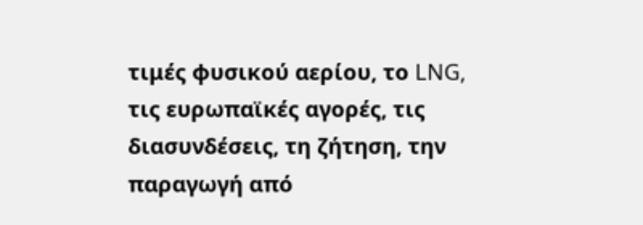τιμές φυσικού αερίου, το LNG, τις ευρωπαϊκές αγορές, τις διασυνδέσεις, τη ζήτηση, την παραγωγή από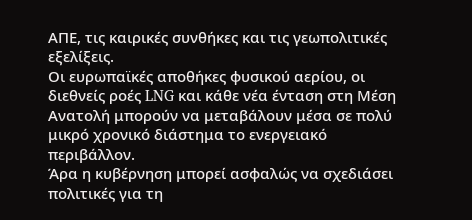ΑΠΕ, τις καιρικές συνθήκες και τις γεωπολιτικές εξελίξεις.
Οι ευρωπαϊκές αποθήκες φυσικού αερίου, οι διεθνείς ροές LNG και κάθε νέα ένταση στη Μέση Ανατολή μπορούν να μεταβάλουν μέσα σε πολύ μικρό χρονικό διάστημα το ενεργειακό περιβάλλον.
Άρα η κυβέρνηση μπορεί ασφαλώς να σχεδιάσει πολιτικές για τη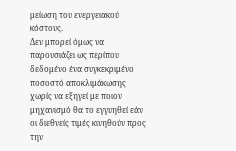μείωση του ενεργειακού κόστους.
Δεν μπορεί όμως να παρουσιάζει ως περίπου δεδομένο ένα συγκεκριμένο ποσοστό αποκλιμάκωσης χωρίς να εξηγεί με ποιον μηχανισμό θα το εγγυηθεί εάν οι διεθνείς τιμές κινηθούν προς την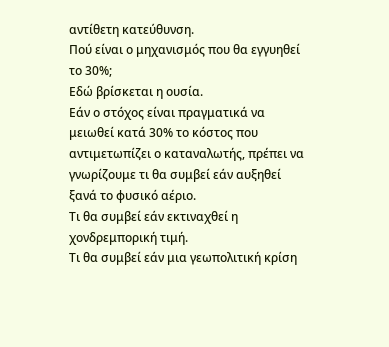αντίθετη κατεύθυνση.
Πού είναι ο μηχανισμός που θα εγγυηθεί το 30%;
Εδώ βρίσκεται η ουσία.
Εάν ο στόχος είναι πραγματικά να μειωθεί κατά 30% το κόστος που αντιμετωπίζει ο καταναλωτής, πρέπει να γνωρίζουμε τι θα συμβεί εάν αυξηθεί ξανά το φυσικό αέριο.
Τι θα συμβεί εάν εκτιναχθεί η χονδρεμπορική τιμή.
Τι θα συμβεί εάν μια γεωπολιτική κρίση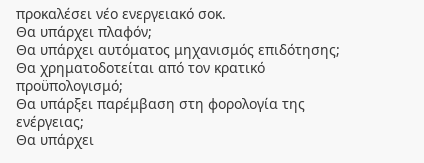προκαλέσει νέο ενεργειακό σοκ.
Θα υπάρχει πλαφόν;
Θα υπάρχει αυτόματος μηχανισμός επιδότησης;
Θα χρηματοδοτείται από τον κρατικό προϋπολογισμό;
Θα υπάρξει παρέμβαση στη φορολογία της ενέργειας;
Θα υπάρχει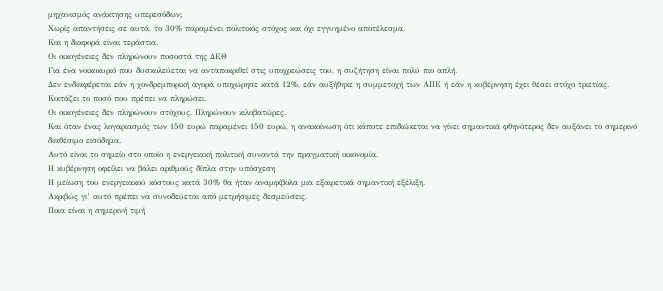μηχανισμός ανάκτησης υπερεσόδων;
Χωρίς απαντήσεις σε αυτά, το 30% παραμένει πολιτικός στόχος και όχι εγγυημένο αποτέλεσμα.
Και η διαφορά είναι τεράστια.
Οι οικογένειες δεν πληρώνουν ποσοστά της ΔΕΘ
Για ένα νοικοκυριό που δυσκολεύεται να ανταποκριθεί στις υποχρεώσεις του, η συζήτηση είναι πολύ πιο απλή.
Δεν ενδιαφέρεται εάν η χονδρεμπορική αγορά υποχώρησε κατά 12%, εάν αυξήθηκε η συμμετοχή των ΑΠΕ ή εάν η κυβέρνηση έχει θέσει στόχο τριετίας.
Κοιτάζει το ποσό που πρέπει να πληρώσει.
Οι οικογένειες δεν πληρώνουν στόχους. Πληρώνουν κιλοβατώρες.
Και όταν ένας λογαριασμός των 150 ευρώ παραμένει 150 ευρώ, η ανακοίνωση ότι κάποτε επιδιώκεται να γίνει σημαντικά φθηνότερος δεν αυξάνει το σημερινό διαθέσιμο εισόδημα.
Αυτό είναι το σημείο στο οποίο η ενεργειακή πολιτική συναντά την πραγματική οικονομία.
Η κυβέρνηση οφείλει να βάλει αριθμούς δίπλα στην υπόσχεση
Η μείωση του ενεργειακού κόστους κατά 30% θα ήταν αναμφίβολα μια εξαιρετικά σημαντική εξέλιξη.
Ακριβώς γι’ αυτό πρέπει να συνοδεύεται από μετρήσιμες δεσμεύσεις.
Ποια είναι η σημερινή τιμή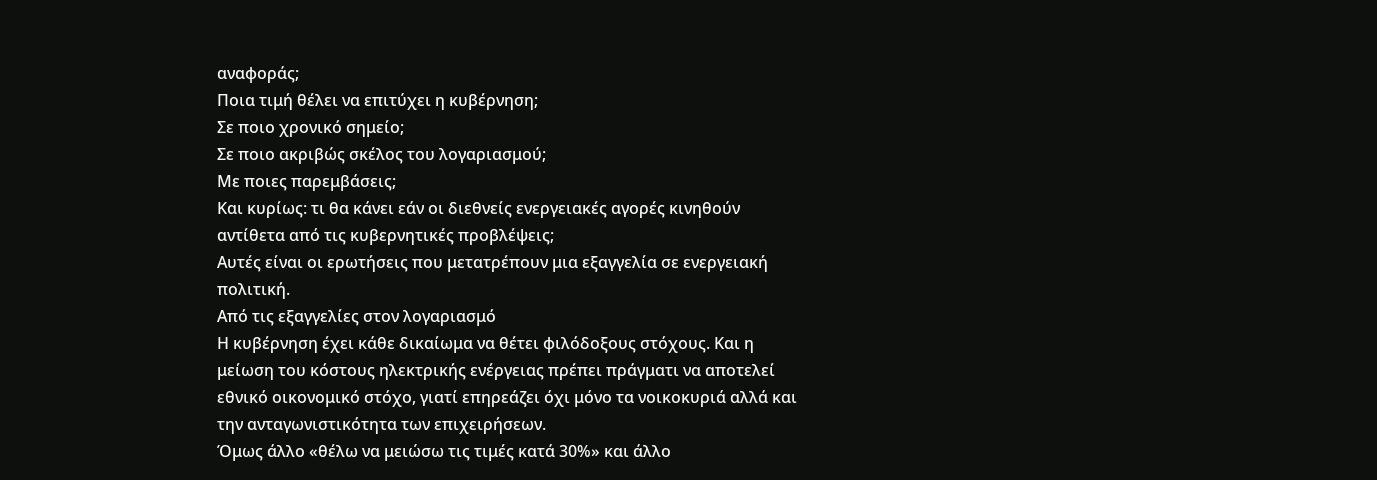αναφοράς;
Ποια τιμή θέλει να επιτύχει η κυβέρνηση;
Σε ποιο χρονικό σημείο;
Σε ποιο ακριβώς σκέλος του λογαριασμού;
Με ποιες παρεμβάσεις;
Και κυρίως: τι θα κάνει εάν οι διεθνείς ενεργειακές αγορές κινηθούν αντίθετα από τις κυβερνητικές προβλέψεις;
Αυτές είναι οι ερωτήσεις που μετατρέπουν μια εξαγγελία σε ενεργειακή πολιτική.
Από τις εξαγγελίες στον λογαριασμό
Η κυβέρνηση έχει κάθε δικαίωμα να θέτει φιλόδοξους στόχους. Και η μείωση του κόστους ηλεκτρικής ενέργειας πρέπει πράγματι να αποτελεί εθνικό οικονομικό στόχο, γιατί επηρεάζει όχι μόνο τα νοικοκυριά αλλά και την ανταγωνιστικότητα των επιχειρήσεων.
Όμως άλλο «θέλω να μειώσω τις τιμές κατά 30%» και άλλο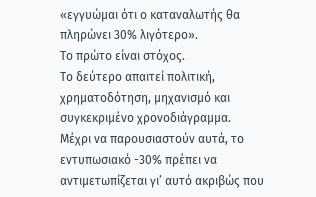«εγγυώμαι ότι ο καταναλωτής θα πληρώνει 30% λιγότερο».
Το πρώτο είναι στόχος.
Το δεύτερο απαιτεί πολιτική, χρηματοδότηση, μηχανισμό και συγκεκριμένο χρονοδιάγραμμα.
Μέχρι να παρουσιαστούν αυτά, το εντυπωσιακό -30% πρέπει να αντιμετωπίζεται γι’ αυτό ακριβώς που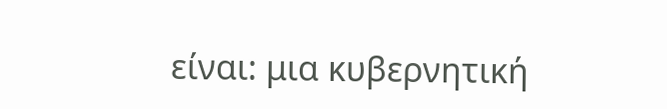είναι: μια κυβερνητική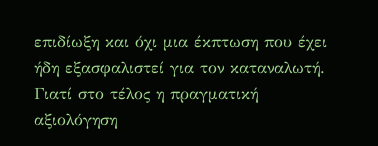επιδίωξη και όχι μια έκπτωση που έχει ήδη εξασφαλιστεί για τον καταναλωτή.
Γιατί στο τέλος η πραγματική αξιολόγηση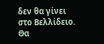δεν θα γίνει στο Βελλίδειο.
Θα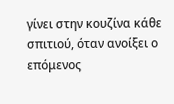γίνει στην κουζίνα κάθε σπιτιού, όταν ανοίξει ο επόμενος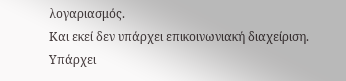λογαριασμός.
Και εκεί δεν υπάρχει επικοινωνιακή διαχείριση.
Υπάρχει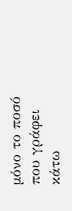μόνο το ποσό που γράφει κάτω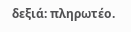δεξιά: πληρωτέο.